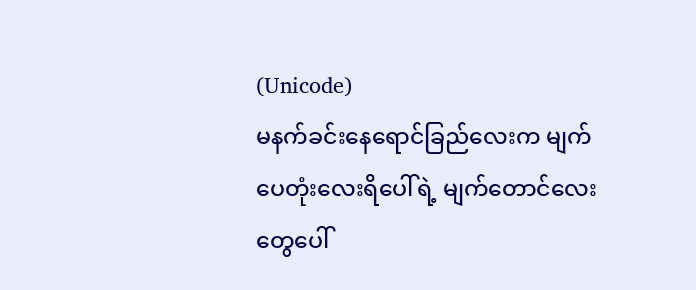(Unicode)
မနက်ခင်းနေရောင်ခြည်လေးက မျက်ပေတုံးလေးရိပေါ်ရဲ့ မျက်တောင်လေးတွေပေါ်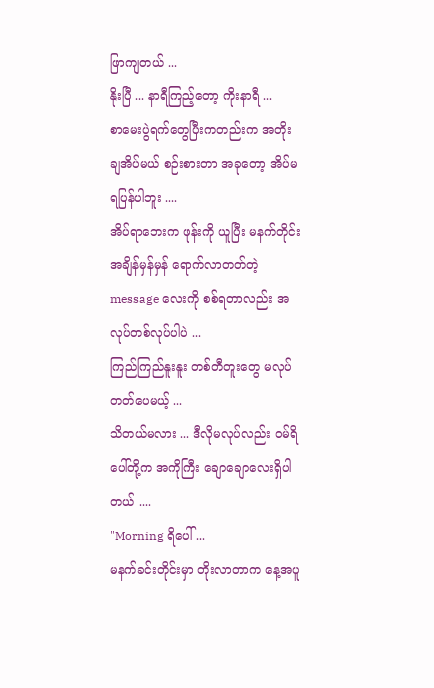ဖြာကျတယ် ...
နိုးပြီ ... နာရီကြည့်တော့ ကိုးနာရီ ...
စာမေးပွဲရက်တွေပြီးကတည်းက အတိုးချအိပ်မယ် စဉ်းစားတာ အခုတော့ အိပ်မရပြန်ပါဘူး ....
အိပ်ရာဘေးက ဖုန်းကို ယူပြီး မနက်တိုင်း အချိန်မှန်မှန် ရောက်လာတတ်တဲ့ message လေးကို စစ်ရတာလည်း အလုပ်တစ်လုပ်ပါပဲ ...
ကြည်ကြည်နူးနူး တစ်တီတူးတွေ မလုပ်တတ်ပေမယ့် ...
သိတယ်မလား ... ဒီလိုမလုပ်လည်း ဝမ်ရိပေါ်တို့က အကိုကြီး ချောချောလေးရှိပါတယ် ....
"Morning ရိပေါ် ...
မနက်ခင်းတိုင်းမှာ တိုးလာတာက နေ့အပူ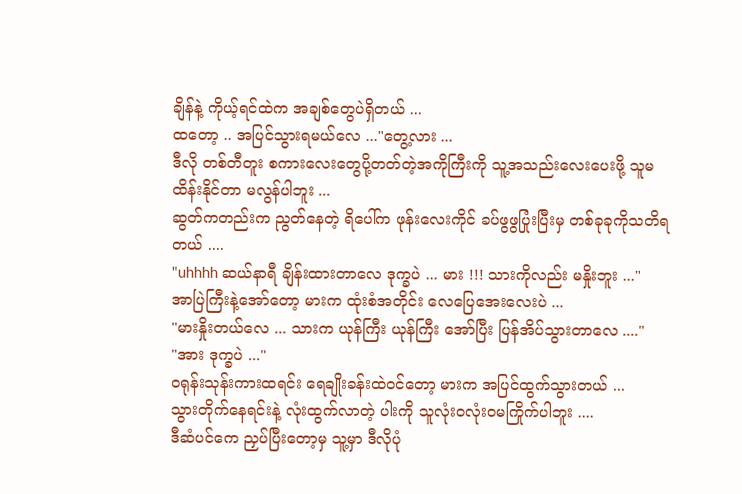ချိန်နဲ့ ကိုယ့်ရင်ထဲက အချစ်တွေပဲရှိတယ် ...
ထတော့ .. အပြင်သွားရမယ်လေ ..."တွေ့လား ...
ဒီလို တစ်တီတူး စကားလေးတွေပို့တတ်တဲ့အကိုကြီးကို သူ့အသည်းလေးပေးဖို့ သူမထိန်းနိုင်တာ မလွန်ပါဘူး ...
ဆွတ်ကတည်းက ညွတ်နေတဲ့ ရိပေါ်က ဖုန်းလေးကိုင် ခပ်ဖွဖွပြုံးပြီးမှ တစ်ခုခုကိုသတိရတယ် ....
"uhhhh ဆယ်နာရီ ချိန်းထားတာလေ ဒုက္ခပဲ ... မား !!! သားကိုလည်း မနှိုးဘူး ..."
အာပြဲကြီးနဲ့အော်တော့ မားက ထုံးစံအတိုင်း လေပြေအေးလေးပဲ ...
"မားနှိုးတယ်လေ ... သားက ယုန်ကြီး ယုန်ကြီး အော်ပြီး ပြန်အိပ်သွားတာလေ ...."
"အား ဒုက္ခပဲ ..."
ဝရုန်းသုန်းကားထရင်း ရေချိုးခန်းထဲဝင်တော့ မားက အပြင်ထွက်သွားတယ် ...
သွားတိုက်နေရင်းနဲ့ လုံးထွက်လာတဲ့ ပါးကို သူလုံးဝလုံးဝမကြိုက်ပါဘူး ....
ဒီဆံပင်ကေ ညှပ်ပြီးတော့မှ သူ့မှာ ဒီလိုပုံ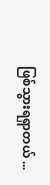ဖြစ်သွားရရှာတယ် ...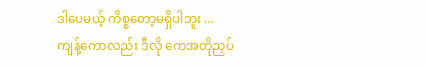ဒါပေမယ့် ကိစ္စတော့မရှိပါဘူး ...
ကျန့်ကောလည်း ဒီလို ကေအတိုညှပ်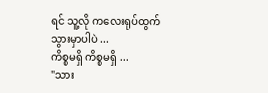ရင် သူ့လို ကလေးရုပ်ထွက်သွားမှာပါပဲ ...
ကိစ္စမရှိ ကိစ္စမရှိ ...
"သား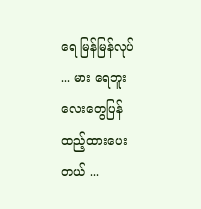ရေ မြန်မြန်လုပ် ... မား ရေဘူးလေးတွေပြန်ထည့်ထားပေးတယ် ...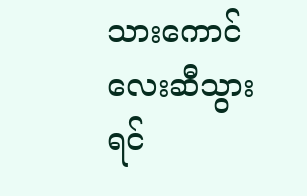သားကောင်လေးဆီသွားရင်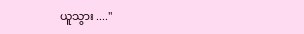ယူသွား ...."